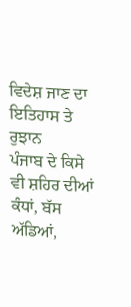ਵਿਦੇਸ਼ ਜਾਣ ਦਾ ਇਤਿਹਾਸ ਤੇ ਰੁਝਾਨ
ਪੰਜਾਬ ਦੇ ਕਿਸੇ ਵੀ ਸ਼ਹਿਰ ਦੀਆਂ ਕੰਧਾਂ, ਬੱਸ ਅੱਡਿਆਂ,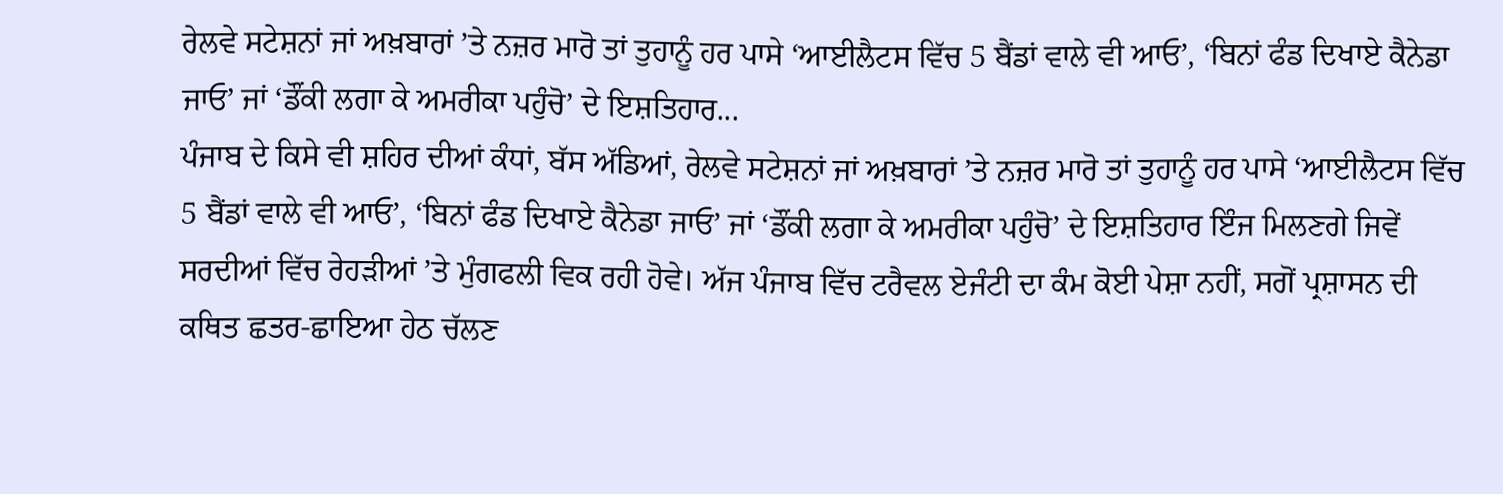ਰੇਲਵੇ ਸਟੇਸ਼ਨਾਂ ਜਾਂ ਅਖ਼ਬਾਰਾਂ ’ਤੇ ਨਜ਼ਰ ਮਾਰੋ ਤਾਂ ਤੁਹਾਨੂੰ ਹਰ ਪਾਸੇ ‘ਆਈਲੈਟਸ ਵਿੱਚ 5 ਬੈਂਡਾਂ ਵਾਲੇ ਵੀ ਆਓ’, ‘ਬਿਨਾਂ ਫੰਡ ਦਿਖਾਏ ਕੈਨੇਡਾ ਜਾਓ’ ਜਾਂ ‘ਡੌਂਕੀ ਲਗਾ ਕੇ ਅਮਰੀਕਾ ਪਹੁੰਚੋ’ ਦੇ ਇਸ਼ਤਿਹਾਰ...
ਪੰਜਾਬ ਦੇ ਕਿਸੇ ਵੀ ਸ਼ਹਿਰ ਦੀਆਂ ਕੰਧਾਂ, ਬੱਸ ਅੱਡਿਆਂ, ਰੇਲਵੇ ਸਟੇਸ਼ਨਾਂ ਜਾਂ ਅਖ਼ਬਾਰਾਂ ’ਤੇ ਨਜ਼ਰ ਮਾਰੋ ਤਾਂ ਤੁਹਾਨੂੰ ਹਰ ਪਾਸੇ ‘ਆਈਲੈਟਸ ਵਿੱਚ 5 ਬੈਂਡਾਂ ਵਾਲੇ ਵੀ ਆਓ’, ‘ਬਿਨਾਂ ਫੰਡ ਦਿਖਾਏ ਕੈਨੇਡਾ ਜਾਓ’ ਜਾਂ ‘ਡੌਂਕੀ ਲਗਾ ਕੇ ਅਮਰੀਕਾ ਪਹੁੰਚੋ’ ਦੇ ਇਸ਼ਤਿਹਾਰ ਇੰਜ ਮਿਲਣਗੇ ਜਿਵੇਂ ਸਰਦੀਆਂ ਵਿੱਚ ਰੇਹੜੀਆਂ ’ਤੇ ਮੁੰਗਫਲੀ ਵਿਕ ਰਹੀ ਹੋਵੇ। ਅੱਜ ਪੰਜਾਬ ਵਿੱਚ ਟਰੈਵਲ ਏਜੰਟੀ ਦਾ ਕੰਮ ਕੋਈ ਪੇਸ਼ਾ ਨਹੀਂ, ਸਗੋਂ ਪ੍ਰਸ਼ਾਸਨ ਦੀ ਕਥਿਤ ਛਤਰ-ਛਾਇਆ ਹੇਠ ਚੱਲਣ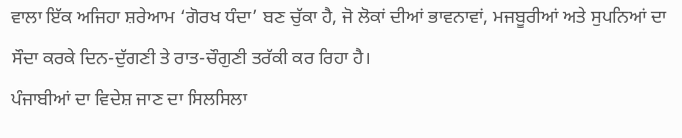ਵਾਲਾ ਇੱਕ ਅਜਿਹਾ ਸ਼ਰੇਆਮ ‘ਗੋਰਖ ਧੰਦਾ’ ਬਣ ਚੁੱਕਾ ਹੈ, ਜੋ ਲੋਕਾਂ ਦੀਆਂ ਭਾਵਨਾਵਾਂ, ਮਜਬੂਰੀਆਂ ਅਤੇ ਸੁਪਨਿਆਂ ਦਾ ਸੌਦਾ ਕਰਕੇ ਦਿਨ-ਦੁੱਗਣੀ ਤੇ ਰਾਤ-ਚੌਗੁਣੀ ਤਰੱਕੀ ਕਰ ਰਿਹਾ ਹੈ।
ਪੰਜਾਬੀਆਂ ਦਾ ਵਿਦੇਸ਼ ਜਾਣ ਦਾ ਸਿਲਸਿਲਾ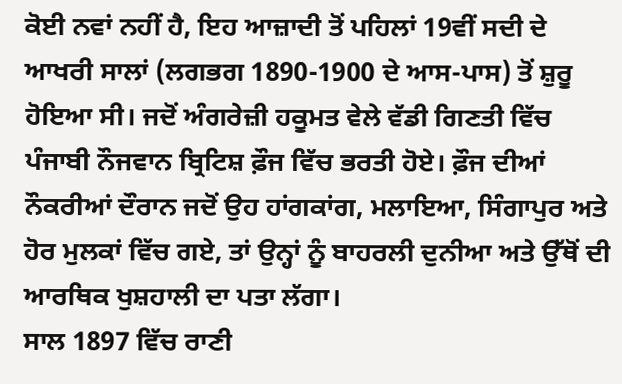ਕੋਈ ਨਵਾਂ ਨਹੀਂ ਹੈ, ਇਹ ਆਜ਼ਾਦੀ ਤੋਂ ਪਹਿਲਾਂ 19ਵੀਂ ਸਦੀ ਦੇ ਆਖਰੀ ਸਾਲਾਂ (ਲਗਭਗ 1890-1900 ਦੇ ਆਸ-ਪਾਸ) ਤੋਂ ਸ਼ੁਰੂ ਹੋਇਆ ਸੀ। ਜਦੋਂ ਅੰਗਰੇਜ਼ੀ ਹਕੂਮਤ ਵੇਲੇ ਵੱਡੀ ਗਿਣਤੀ ਵਿੱਚ ਪੰਜਾਬੀ ਨੌਜਵਾਨ ਬ੍ਰਿਟਿਸ਼ ਫ਼ੌਜ ਵਿੱਚ ਭਰਤੀ ਹੋਏ। ਫ਼ੌਜ ਦੀਆਂ ਨੌਕਰੀਆਂ ਦੌਰਾਨ ਜਦੋਂ ਉਹ ਹਾਂਗਕਾਂਗ, ਮਲਾਇਆ, ਸਿੰਗਾਪੁਰ ਅਤੇ ਹੋਰ ਮੁਲਕਾਂ ਵਿੱਚ ਗਏ, ਤਾਂ ਉਨ੍ਹਾਂ ਨੂੰ ਬਾਹਰਲੀ ਦੁਨੀਆ ਅਤੇ ਉੱਥੋਂ ਦੀ ਆਰਥਿਕ ਖੁਸ਼ਹਾਲੀ ਦਾ ਪਤਾ ਲੱਗਾ।
ਸਾਲ 1897 ਵਿੱਚ ਰਾਣੀ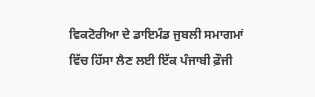ਵਿਕਟੋਰੀਆ ਦੇ ਡਾਇਮੰਡ ਜੁਬਲੀ ਸਮਾਗਮਾਂ ਵਿੱਚ ਹਿੱਸਾ ਲੈਣ ਲਈ ਇੱਕ ਪੰਜਾਬੀ ਫ਼ੌਜੀ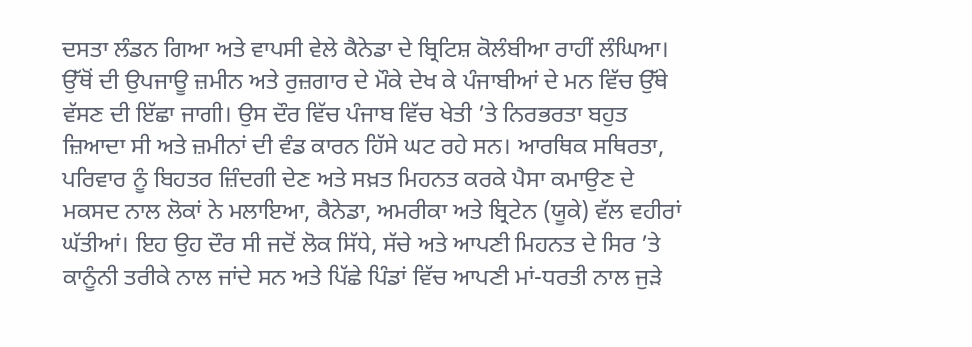ਦਸਤਾ ਲੰਡਨ ਗਿਆ ਅਤੇ ਵਾਪਸੀ ਵੇਲੇ ਕੈਨੇਡਾ ਦੇ ਬ੍ਰਿਟਿਸ਼ ਕੋਲੰਬੀਆ ਰਾਹੀਂ ਲੰਘਿਆ। ਉੱਥੋਂ ਦੀ ਉਪਜਾਊ ਜ਼ਮੀਨ ਅਤੇ ਰੁਜ਼ਗਾਰ ਦੇ ਮੌਕੇ ਦੇਖ ਕੇ ਪੰਜਾਬੀਆਂ ਦੇ ਮਨ ਵਿੱਚ ਉੱਥੇ ਵੱਸਣ ਦੀ ਇੱਛਾ ਜਾਗੀ। ਉਸ ਦੌਰ ਵਿੱਚ ਪੰਜਾਬ ਵਿੱਚ ਖੇਤੀ ’ਤੇ ਨਿਰਭਰਤਾ ਬਹੁਤ ਜ਼ਿਆਦਾ ਸੀ ਅਤੇ ਜ਼ਮੀਨਾਂ ਦੀ ਵੰਡ ਕਾਰਨ ਹਿੱਸੇ ਘਟ ਰਹੇ ਸਨ। ਆਰਥਿਕ ਸਥਿਰਤਾ, ਪਰਿਵਾਰ ਨੂੰ ਬਿਹਤਰ ਜ਼ਿੰਦਗੀ ਦੇਣ ਅਤੇ ਸਖ਼ਤ ਮਿਹਨਤ ਕਰਕੇ ਪੈਸਾ ਕਮਾਉਣ ਦੇ ਮਕਸਦ ਨਾਲ ਲੋਕਾਂ ਨੇ ਮਲਾਇਆ, ਕੈਨੇਡਾ, ਅਮਰੀਕਾ ਅਤੇ ਬ੍ਰਿਟੇਨ (ਯੂਕੇ) ਵੱਲ ਵਹੀਰਾਂ ਘੱਤੀਆਂ। ਇਹ ਉਹ ਦੌਰ ਸੀ ਜਦੋਂ ਲੋਕ ਸਿੱਧੇ, ਸੱਚੇ ਅਤੇ ਆਪਣੀ ਮਿਹਨਤ ਦੇ ਸਿਰ ’ਤੇ ਕਾਨੂੰਨੀ ਤਰੀਕੇ ਨਾਲ ਜਾਂਦੇ ਸਨ ਅਤੇ ਪਿੱਛੇ ਪਿੰਡਾਂ ਵਿੱਚ ਆਪਣੀ ਮਾਂ-ਧਰਤੀ ਨਾਲ ਜੁੜੇ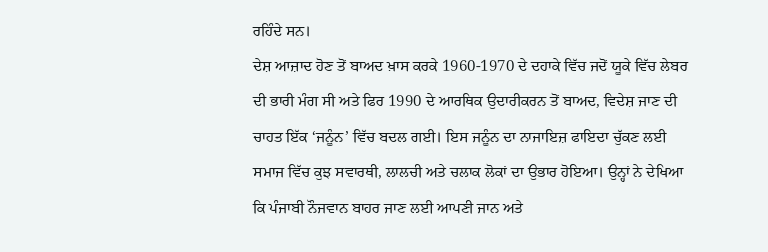ਰਹਿੰਦੇ ਸਨ।
ਦੇਸ਼ ਆਜ਼ਾਦ ਹੋਣ ਤੋਂ ਬਾਅਦ ਖ਼ਾਸ ਕਰਕੇ 1960-1970 ਦੇ ਦਹਾਕੇ ਵਿੱਚ ਜਦੋਂ ਯੂਕੇ ਵਿੱਚ ਲੇਬਰ ਦੀ ਭਾਰੀ ਮੰਗ ਸੀ ਅਤੇ ਫਿਰ 1990 ਦੇ ਆਰਥਿਕ ਉਦਾਰੀਕਰਨ ਤੋਂ ਬਾਅਦ, ਵਿਦੇਸ਼ ਜਾਣ ਦੀ ਚਾਹਤ ਇੱਕ ‘ਜਨੂੰਨ’ ਵਿੱਚ ਬਦਲ ਗਈ। ਇਸ ਜਨੂੰਨ ਦਾ ਨਾਜਾਇਜ਼ ਫਾਇਦਾ ਚੁੱਕਣ ਲਈ ਸਮਾਜ ਵਿੱਚ ਕੁਝ ਸਵਾਰਥੀ, ਲਾਲਚੀ ਅਤੇ ਚਲਾਕ ਲੋਕਾਂ ਦਾ ਉਭਾਰ ਹੋਇਆ। ਉਨ੍ਹਾਂ ਨੇ ਦੇਖਿਆ ਕਿ ਪੰਜਾਬੀ ਨੌਜਵਾਨ ਬਾਹਰ ਜਾਣ ਲਈ ਆਪਣੀ ਜਾਨ ਅਤੇ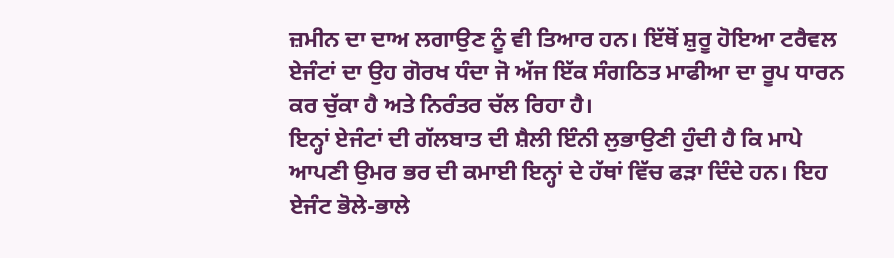ਜ਼ਮੀਨ ਦਾ ਦਾਅ ਲਗਾਉਣ ਨੂੰ ਵੀ ਤਿਆਰ ਹਨ। ਇੱਥੋਂ ਸ਼ੁਰੂ ਹੋਇਆ ਟਰੈਵਲ ਏਜੰਟਾਂ ਦਾ ਉਹ ਗੋਰਖ ਧੰਦਾ ਜੋ ਅੱਜ ਇੱਕ ਸੰਗਠਿਤ ਮਾਫੀਆ ਦਾ ਰੂਪ ਧਾਰਨ ਕਰ ਚੁੱਕਾ ਹੈ ਅਤੇ ਨਿਰੰਤਰ ਚੱਲ ਰਿਹਾ ਹੈ।
ਇਨ੍ਹਾਂ ਏਜੰਟਾਂ ਦੀ ਗੱਲਬਾਤ ਦੀ ਸ਼ੈਲੀ ਇੰਨੀ ਲੁਭਾਉਣੀ ਹੁੰਦੀ ਹੈ ਕਿ ਮਾਪੇ ਆਪਣੀ ਉਮਰ ਭਰ ਦੀ ਕਮਾਈ ਇਨ੍ਹਾਂ ਦੇ ਹੱਥਾਂ ਵਿੱਚ ਫੜਾ ਦਿੰਦੇ ਹਨ। ਇਹ ਏਜੰਟ ਭੋਲੇ-ਭਾਲੇ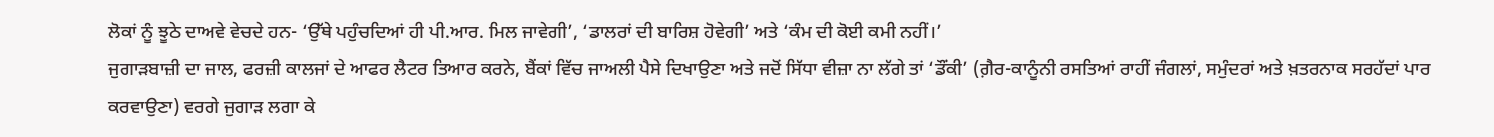ਲੋਕਾਂ ਨੂੰ ਝੂਠੇ ਦਾਅਵੇ ਵੇਚਦੇ ਹਨ- ‘ਉੱਥੇ ਪਹੁੰਚਦਿਆਂ ਹੀ ਪੀ.ਆਰ. ਮਿਲ ਜਾਵੇਗੀ’, ‘ਡਾਲਰਾਂ ਦੀ ਬਾਰਿਸ਼ ਹੋਵੇਗੀ’ ਅਤੇ ‘ਕੰਮ ਦੀ ਕੋਈ ਕਮੀ ਨਹੀਂ।’
ਜੁਗਾੜਬਾਜ਼ੀ ਦਾ ਜਾਲ, ਫਰਜ਼ੀ ਕਾਲਜਾਂ ਦੇ ਆਫਰ ਲੈਟਰ ਤਿਆਰ ਕਰਨੇ, ਬੈਂਕਾਂ ਵਿੱਚ ਜਾਅਲੀ ਪੈਸੇ ਦਿਖਾਉਣਾ ਅਤੇ ਜਦੋਂ ਸਿੱਧਾ ਵੀਜ਼ਾ ਨਾ ਲੱਗੇ ਤਾਂ ‘ਡੌਂਕੀ’ (ਗ਼ੈਰ-ਕਾਨੂੰਨੀ ਰਸਤਿਆਂ ਰਾਹੀਂ ਜੰਗਲਾਂ, ਸਮੁੰਦਰਾਂ ਅਤੇ ਖ਼ਤਰਨਾਕ ਸਰਹੱਦਾਂ ਪਾਰ ਕਰਵਾਉਣਾ) ਵਰਗੇ ਜੁਗਾੜ ਲਗਾ ਕੇ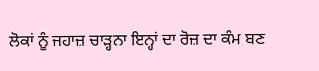ਲੋਕਾਂ ਨੂੰ ਜਹਾਜ਼ ਚਾੜ੍ਹਨਾ ਇਨ੍ਹਾਂ ਦਾ ਰੋਜ਼ ਦਾ ਕੰਮ ਬਣ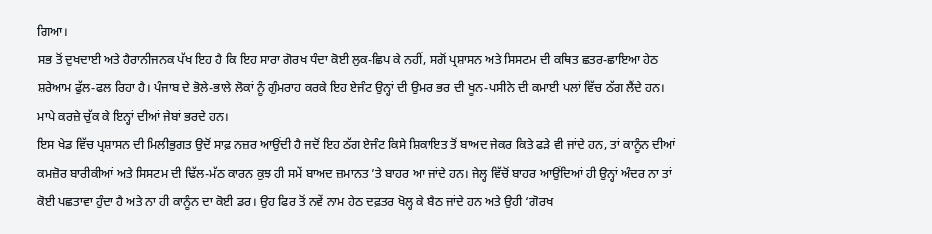ਗਿਆ।
ਸਭ ਤੋਂ ਦੁਖਦਾਈ ਅਤੇ ਹੈਰਾਨੀਜਨਕ ਪੱਖ ਇਹ ਹੈ ਕਿ ਇਹ ਸਾਰਾ ਗੋਰਖ ਧੰਦਾ ਕੋਈ ਲੁਕ-ਛਿਪ ਕੇ ਨਹੀਂ, ਸਗੋਂ ਪ੍ਰਸ਼ਾਸਨ ਅਤੇ ਸਿਸਟਮ ਦੀ ਕਥਿਤ ਛਤਰ-ਛਾਇਆ ਹੇਠ ਸ਼ਰੇਆਮ ਫੁੱਲ-ਫਲ ਰਿਹਾ ਹੈ। ਪੰਜਾਬ ਦੇ ਭੋਲੇ-ਭਾਲੇ ਲੋਕਾਂ ਨੂੰ ਗੁੰਮਰਾਹ ਕਰਕੇ ਇਹ ਏਜੰਟ ਉਨ੍ਹਾਂ ਦੀ ਉਮਰ ਭਰ ਦੀ ਖੂਨ-ਪਸੀਨੇ ਦੀ ਕਮਾਈ ਪਲਾਂ ਵਿੱਚ ਠੱਗ ਲੈਂਦੇ ਹਨ। ਮਾਪੇ ਕਰਜ਼ੇ ਚੁੱਕ ਕੇ ਇਨ੍ਹਾਂ ਦੀਆਂ ਜੇਬਾਂ ਭਰਦੇ ਹਨ।
ਇਸ ਖੇਡ ਵਿੱਚ ਪ੍ਰਸ਼ਾਸਨ ਦੀ ਮਿਲੀਭੁਗਤ ਉਦੋਂ ਸਾਫ਼ ਨਜ਼ਰ ਆਉਂਦੀ ਹੈ ਜਦੋਂ ਇਹ ਠੱਗ ਏਜੰਟ ਕਿਸੇ ਸ਼ਿਕਾਇਤ ਤੋਂ ਬਾਅਦ ਜੇਕਰ ਕਿਤੇ ਫੜੇ ਵੀ ਜਾਂਦੇ ਹਨ, ਤਾਂ ਕਾਨੂੰਨ ਦੀਆਂ ਕਮਜ਼ੋਰ ਬਾਰੀਕੀਆਂ ਅਤੇ ਸਿਸਟਮ ਦੀ ਢਿੱਲ-ਮੱਠ ਕਾਰਨ ਕੁਝ ਹੀ ਸਮੇਂ ਬਾਅਦ ਜ਼ਮਾਨਤ ’ਤੇ ਬਾਹਰ ਆ ਜਾਂਦੇ ਹਨ। ਜੇਲ੍ਹ ਵਿੱਚੋਂ ਬਾਹਰ ਆਉਂਦਿਆਂ ਹੀ ਉਨ੍ਹਾਂ ਅੰਦਰ ਨਾ ਤਾਂ ਕੋਈ ਪਛਤਾਵਾ ਹੁੰਦਾ ਹੈ ਅਤੇ ਨਾ ਹੀ ਕਾਨੂੰਨ ਦਾ ਕੋਈ ਡਰ। ਉਹ ਫਿਰ ਤੋਂ ਨਵੇਂ ਨਾਮ ਹੇਠ ਦਫ਼ਤਰ ਖੋਲ੍ਹ ਕੇ ਬੈਠ ਜਾਂਦੇ ਹਨ ਅਤੇ ਉਹੀ ‘ਗੋਰਖ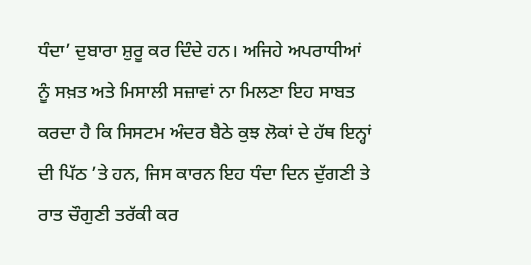ਧੰਦਾ’ ਦੁਬਾਰਾ ਸ਼ੁਰੂ ਕਰ ਦਿੰਦੇ ਹਨ। ਅਜਿਹੇ ਅਪਰਾਧੀਆਂ ਨੂੰ ਸਖ਼ਤ ਅਤੇ ਮਿਸਾਲੀ ਸਜ਼ਾਵਾਂ ਨਾ ਮਿਲਣਾ ਇਹ ਸਾਬਤ ਕਰਦਾ ਹੈ ਕਿ ਸਿਸਟਮ ਅੰਦਰ ਬੈਠੇ ਕੁਝ ਲੋਕਾਂ ਦੇ ਹੱਥ ਇਨ੍ਹਾਂ ਦੀ ਪਿੱਠ ’ਤੇ ਹਨ, ਜਿਸ ਕਾਰਨ ਇਹ ਧੰਦਾ ਦਿਨ ਦੁੱਗਣੀ ਤੇ ਰਾਤ ਚੌਗੁਣੀ ਤਰੱਕੀ ਕਰ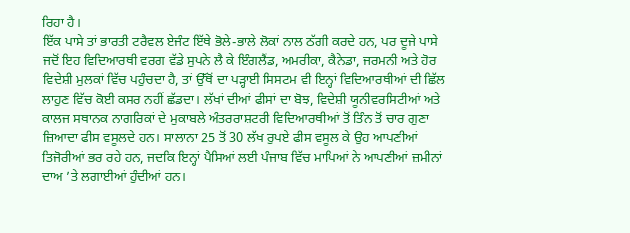ਰਿਹਾ ਹੈ।
ਇੱਕ ਪਾਸੇ ਤਾਂ ਭਾਰਤੀ ਟਰੈਵਲ ਏਜੰਟ ਇੱਥੇ ਭੋਲੇ-ਭਾਲੇ ਲੋਕਾਂ ਨਾਲ ਠੱਗੀ ਕਰਦੇ ਹਨ, ਪਰ ਦੂਜੇ ਪਾਸੇ ਜਦੋਂ ਇਹ ਵਿਦਿਆਰਥੀ ਵਰਗ ਵੱਡੇ ਸੁਪਨੇ ਲੈ ਕੇ ਇੰਗਲੈਂਡ, ਅਮਰੀਕਾ, ਕੈਨੇਡਾ, ਜਰਮਨੀ ਅਤੇ ਹੋਰ ਵਿਦੇਸ਼ੀ ਮੁਲਕਾਂ ਵਿੱਚ ਪਹੁੰਚਦਾ ਹੈ, ਤਾਂ ਉੱਥੋਂ ਦਾ ਪੜ੍ਹਾਈ ਸਿਸਟਮ ਵੀ ਇਨ੍ਹਾਂ ਵਿਦਿਆਰਥੀਆਂ ਦੀ ਛਿੱਲ ਲਾਹੁਣ ਵਿੱਚ ਕੋਈ ਕਸਰ ਨਹੀਂ ਛੱਡਦਾ। ਲੱਖਾਂ ਦੀਆਂ ਫੀਸਾਂ ਦਾ ਬੋਝ, ਵਿਦੇਸ਼ੀ ਯੂਨੀਵਰਸਿਟੀਆਂ ਅਤੇ ਕਾਲਜ ਸਥਾਨਕ ਨਾਗਰਿਕਾਂ ਦੇ ਮੁਕਾਬਲੇ ਅੰਤਰਰਾਸ਼ਟਰੀ ਵਿਦਿਆਰਥੀਆਂ ਤੋਂ ਤਿੰਨ ਤੋਂ ਚਾਰ ਗੁਣਾ ਜ਼ਿਆਦਾ ਫੀਸ ਵਸੂਲਦੇ ਹਨ। ਸਾਲਾਨਾ 25 ਤੋਂ 30 ਲੱਖ ਰੁਪਏ ਫੀਸ ਵਸੂਲ ਕੇ ਉਹ ਆਪਣੀਆਂ ਤਿਜੋਰੀਆਂ ਭਰ ਰਹੇ ਹਨ, ਜਦਕਿ ਇਨ੍ਹਾਂ ਪੈਸਿਆਂ ਲਈ ਪੰਜਾਬ ਵਿੱਚ ਮਾਪਿਆਂ ਨੇ ਆਪਣੀਆਂ ਜ਼ਮੀਨਾਂ ਦਾਅ ’ਤੇ ਲਗਾਈਆਂ ਹੁੰਦੀਆਂ ਹਨ।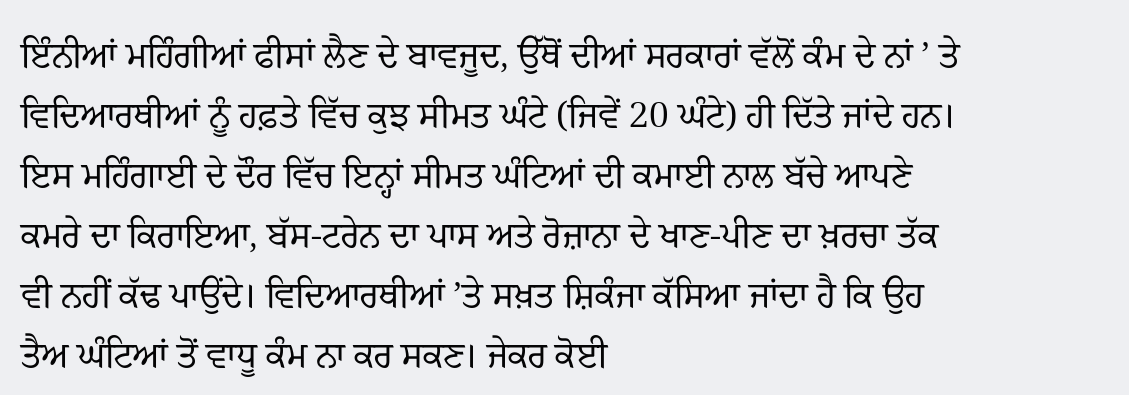ਇੰਨੀਆਂ ਮਹਿੰਗੀਆਂ ਫੀਸਾਂ ਲੈਣ ਦੇ ਬਾਵਜੂਦ, ਉੱਥੋਂ ਦੀਆਂ ਸਰਕਾਰਾਂ ਵੱਲੋਂ ਕੰਮ ਦੇ ਨਾਂ ’ ਤੇ ਵਿਦਿਆਰਥੀਆਂ ਨੂੰ ਹਫ਼ਤੇ ਵਿੱਚ ਕੁਝ ਸੀਮਤ ਘੰਟੇ (ਜਿਵੇਂ 20 ਘੰਟੇ) ਹੀ ਦਿੱਤੇ ਜਾਂਦੇ ਹਨ। ਇਸ ਮਹਿੰਗਾਈ ਦੇ ਦੌਰ ਵਿੱਚ ਇਨ੍ਹਾਂ ਸੀਮਤ ਘੰਟਿਆਂ ਦੀ ਕਮਾਈ ਨਾਲ ਬੱਚੇ ਆਪਣੇ ਕਮਰੇ ਦਾ ਕਿਰਾਇਆ, ਬੱਸ-ਟਰੇਨ ਦਾ ਪਾਸ ਅਤੇ ਰੋਜ਼ਾਨਾ ਦੇ ਖਾਣ-ਪੀਣ ਦਾ ਖ਼ਰਚਾ ਤੱਕ ਵੀ ਨਹੀਂ ਕੱਢ ਪਾਉਂਦੇ। ਵਿਦਿਆਰਥੀਆਂ ’ਤੇ ਸਖ਼ਤ ਸ਼ਿਕੰਜਾ ਕੱਸਿਆ ਜਾਂਦਾ ਹੈ ਕਿ ਉਹ ਤੈਅ ਘੰਟਿਆਂ ਤੋਂ ਵਾਧੂ ਕੰਮ ਨਾ ਕਰ ਸਕਣ। ਜੇਕਰ ਕੋਈ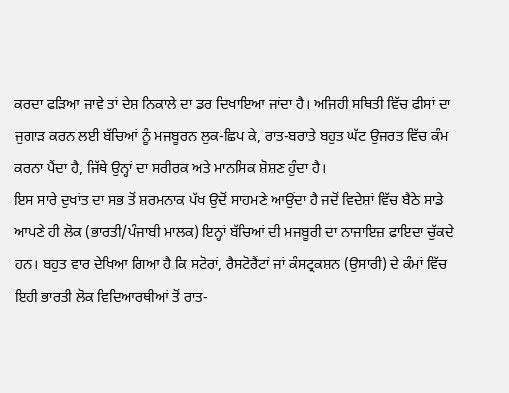ਕਰਦਾ ਫੜਿਆ ਜਾਵੇ ਤਾਂ ਦੇਸ਼ ਨਿਕਾਲੇ ਦਾ ਡਰ ਦਿਖਾਇਆ ਜਾਂਦਾ ਹੈ। ਅਜਿਹੀ ਸਥਿਤੀ ਵਿੱਚ ਫੀਸਾਂ ਦਾ ਜੁਗਾੜ ਕਰਨ ਲਈ ਬੱਚਿਆਂ ਨੂੰ ਮਜਬੂਰਨ ਲੁਕ-ਛਿਪ ਕੇ, ਰਾਤ-ਬਰਾਤੇ ਬਹੁਤ ਘੱਟ ਉਜਰਤ ਵਿੱਚ ਕੰਮ ਕਰਨਾ ਪੈਂਦਾ ਹੈ, ਜਿੱਥੇ ਉਨ੍ਹਾਂ ਦਾ ਸਰੀਰਕ ਅਤੇ ਮਾਨਸਿਕ ਸ਼ੋਸ਼ਣ ਹੁੰਦਾ ਹੈ।
ਇਸ ਸਾਰੇ ਦੁਖਾਂਤ ਦਾ ਸਭ ਤੋਂ ਸ਼ਰਮਨਾਕ ਪੱਖ ਉਦੋਂ ਸਾਹਮਣੇ ਆਉਂਦਾ ਹੈ ਜਦੋਂ ਵਿਦੇਸ਼ਾਂ ਵਿੱਚ ਬੈਠੇ ਸਾਡੇ ਆਪਣੇ ਹੀ ਲੋਕ (ਭਾਰਤੀ/ਪੰਜਾਬੀ ਮਾਲਕ) ਇਨ੍ਹਾਂ ਬੱਚਿਆਂ ਦੀ ਮਜਬੂਰੀ ਦਾ ਨਾਜਾਇਜ਼ ਫਾਇਦਾ ਚੁੱਕਦੇ ਹਨ। ਬਹੁਤ ਵਾਰ ਦੇਖਿਆ ਗਿਆ ਹੈ ਕਿ ਸਟੋਰਾਂ, ਰੈਸਟੋਰੈਂਟਾਂ ਜਾਂ ਕੰਸਟ੍ਰਕਸ਼ਨ (ਉਸਾਰੀ) ਦੇ ਕੰਮਾਂ ਵਿੱਚ ਇਹੀ ਭਾਰਤੀ ਲੋਕ ਵਿਦਿਆਰਥੀਆਂ ਤੋਂ ਰਾਤ-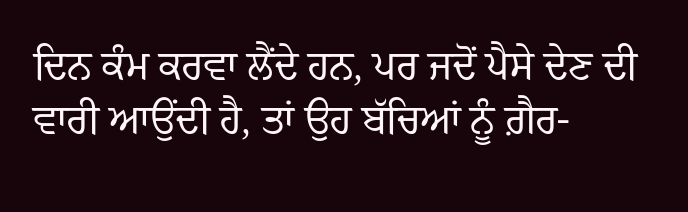ਦਿਨ ਕੰਮ ਕਰਵਾ ਲੈਂਦੇ ਹਨ, ਪਰ ਜਦੋਂ ਪੈਸੇ ਦੇਣ ਦੀ ਵਾਰੀ ਆਉਂਦੀ ਹੈ, ਤਾਂ ਉਹ ਬੱਚਿਆਂ ਨੂੰ ਗ਼ੈਰ-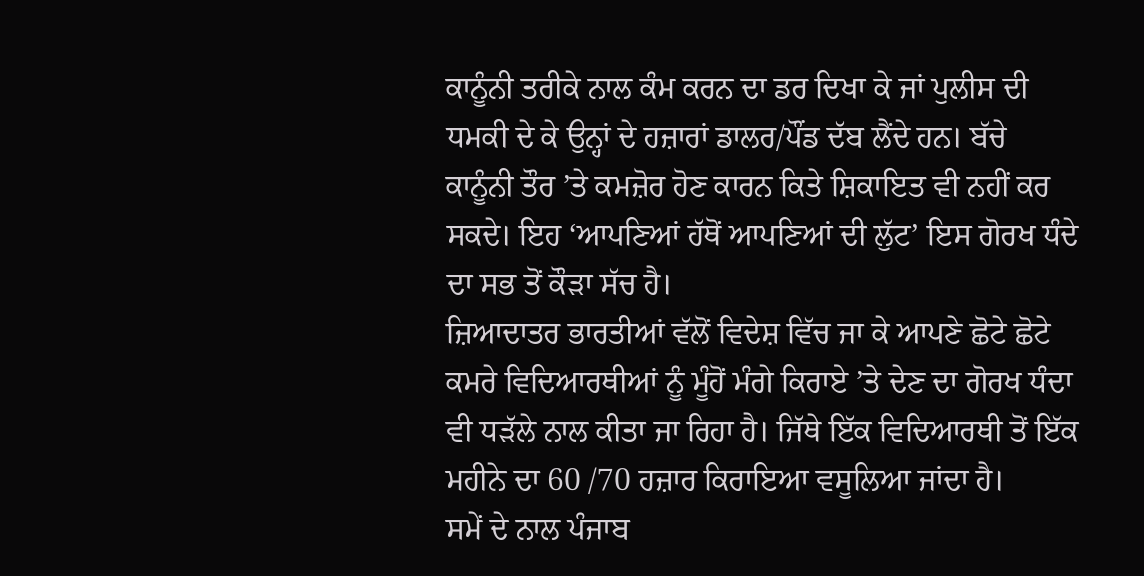ਕਾਨੂੰਨੀ ਤਰੀਕੇ ਨਾਲ ਕੰਮ ਕਰਨ ਦਾ ਡਰ ਦਿਖਾ ਕੇ ਜਾਂ ਪੁਲੀਸ ਦੀ ਧਮਕੀ ਦੇ ਕੇ ਉਨ੍ਹਾਂ ਦੇ ਹਜ਼ਾਰਾਂ ਡਾਲਰ/ਪੌਂਡ ਦੱਬ ਲੈਂਦੇ ਹਨ। ਬੱਚੇ ਕਾਨੂੰਨੀ ਤੌਰ ’ਤੇ ਕਮਜ਼ੋਰ ਹੋਣ ਕਾਰਨ ਕਿਤੇ ਸ਼ਿਕਾਇਤ ਵੀ ਨਹੀਂ ਕਰ ਸਕਦੇ। ਇਹ ‘ਆਪਣਿਆਂ ਹੱਥੋਂ ਆਪਣਿਆਂ ਦੀ ਲੁੱਟ’ ਇਸ ਗੋਰਖ ਧੰਦੇ ਦਾ ਸਭ ਤੋਂ ਕੌੜਾ ਸੱਚ ਹੈ।
ਜ਼ਿਆਦਾਤਰ ਭਾਰਤੀਆਂ ਵੱਲੋਂ ਵਿਦੇਸ਼ ਵਿੱਚ ਜਾ ਕੇ ਆਪਣੇ ਛੋਟੇ ਛੋਟੇ ਕਮਰੇ ਵਿਦਿਆਰਥੀਆਂ ਨੂੰ ਮੂੰਹੋਂ ਮੰਗੇ ਕਿਰਾਏ ’ਤੇ ਦੇਣ ਦਾ ਗੋਰਖ ਧੰਦਾ ਵੀ ਧੜੱਲੇ ਨਾਲ ਕੀਤਾ ਜਾ ਰਿਹਾ ਹੈ। ਜਿੱਥੇ ਇੱਕ ਵਿਦਿਆਰਥੀ ਤੋਂ ਇੱਕ ਮਹੀਨੇ ਦਾ 60 /70 ਹਜ਼ਾਰ ਕਿਰਾਇਆ ਵਸੂਲਿਆ ਜਾਂਦਾ ਹੈ।
ਸਮੇਂ ਦੇ ਨਾਲ ਪੰਜਾਬ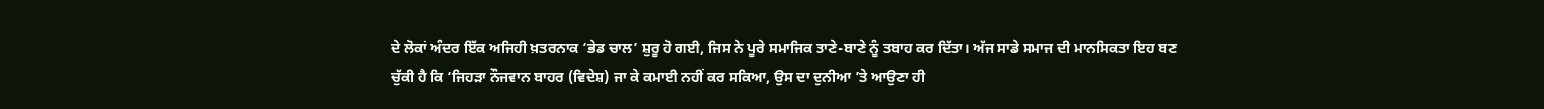ਦੇ ਲੋਕਾਂ ਅੰਦਰ ਇੱਕ ਅਜਿਹੀ ਖ਼ਤਰਨਾਕ ‘ਭੇਡ ਚਾਲ’ ਸ਼ੁਰੂ ਹੋ ਗਈ, ਜਿਸ ਨੇ ਪੂਰੇ ਸਮਾਜਿਕ ਤਾਣੇ-ਬਾਣੇ ਨੂੰ ਤਬਾਹ ਕਰ ਦਿੱਤਾ। ਅੱਜ ਸਾਡੇ ਸਮਾਜ ਦੀ ਮਾਨਸਿਕਤਾ ਇਹ ਬਣ ਚੁੱਕੀ ਹੈ ਕਿ ‘ਜਿਹੜਾ ਨੌਜਵਾਨ ਬਾਹਰ (ਵਿਦੇਸ਼) ਜਾ ਕੇ ਕਮਾਈ ਨਹੀਂ ਕਰ ਸਕਿਆ, ਉਸ ਦਾ ਦੁਨੀਆ ’ਤੇ ਆਉਣਾ ਹੀ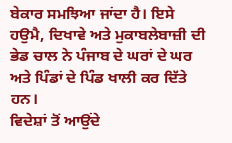ਬੇਕਾਰ ਸਮਝਿਆ ਜਾਂਦਾ ਹੈ। ਇਸੇ ਹਉਮੈ, ਦਿਖਾਵੇ ਅਤੇ ਮੁਕਾਬਲੇਬਾਜ਼ੀ ਦੀ ਭੇਡ ਚਾਲ ਨੇ ਪੰਜਾਬ ਦੇ ਘਰਾਂ ਦੇ ਘਰ ਅਤੇ ਪਿੰਡਾਂ ਦੇ ਪਿੰਡ ਖਾਲੀ ਕਰ ਦਿੱਤੇ ਹਨ।
ਵਿਦੇਸ਼ਾਂ ਤੋਂ ਆਉਂਦੇ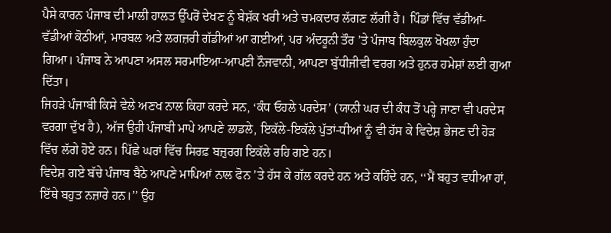ਪੈਸੇ ਕਾਰਨ ਪੰਜਾਬ ਦੀ ਮਾਲੀ ਹਾਲਤ ਉੱਪਰੋਂ ਦੇਖਣ ਨੂੰ ਬੇਸ਼ੱਕ ਖਰੀ ਅਤੇ ਚਮਕਦਾਰ ਲੱਗਣ ਲੱਗੀ ਹੈ। ਪਿੰਡਾਂ ਵਿੱਚ ਵੱਡੀਆਂ-ਵੱਡੀਆਂ ਕੋਠੀਆਂ, ਮਾਰਬਲ ਅਤੇ ਲਗਜ਼ਰੀ ਗੱਡੀਆਂ ਆ ਗਈਆਂ, ਪਰ ਅੰਦਰੂਨੀ ਤੌਰ ’ਤੇ ਪੰਜਾਬ ਬਿਲਕੁਲ ਖੋਖਲਾ ਹੁੰਦਾ ਗਿਆ। ਪੰਜਾਬ ਨੇ ਆਪਣਾ ਅਸਲ ਸਰਮਾਇਆ-ਆਪਣੀ ਨੌਜਵਾਨੀ, ਆਪਣਾ ਬੁੱਧੀਜੀਵੀ ਵਰਗ ਅਤੇ ਹੁਨਰ ਹਮੇਸ਼ਾਂ ਲਈ ਗੁਆ ਦਿੱਤਾ।
ਜਿਹੜੇ ਪੰਜਾਬੀ ਕਿਸੇ ਵੇਲੇ ਅਣਖ ਨਾਲ ਕਿਹਾ ਕਰਦੇ ਸਨ, ‘ਕੰਧ ਓਹਲੇ ਪਰਦੇਸ’ (ਯਾਨੀ ਘਰ ਦੀ ਕੰਧ ਤੋਂ ਪਰ੍ਹੇ ਜਾਣਾ ਵੀ ਪਰਦੇਸ ਵਰਗਾ ਦੁੱਖ ਹੈ), ਅੱਜ ਉਹੀ ਪੰਜਾਬੀ ਮਾਪੇ ਆਪਣੇ ਲਾਡਲੇ, ਇਕੱਲੇ-ਇਕੱਲੇ ਪੁੱਤਾਂ-ਧੀਆਂ ਨੂੰ ਵੀ ਹੱਸ ਕੇ ਵਿਦੇਸ਼ ਭੇਜਣ ਦੀ ਹੋੜ ਵਿੱਚ ਲੱਗੇ ਹੋਏ ਹਨ। ਪਿੱਛੇ ਘਰਾਂ ਵਿੱਚ ਸਿਰਫ਼ ਬਜ਼ੁਰਗ ਇਕੱਲੇ ਰਹਿ ਗਏ ਹਨ।
ਵਿਦੇਸ਼ ਗਏ ਬੱਚੇ ਪੰਜਾਬ ਬੈਠੇ ਆਪਣੇ ਮਾਪਿਆਂ ਨਾਲ ਫੋਨ ’ਤੇ ਹੱਸ ਕੇ ਗੱਲ ਕਰਦੇ ਹਨ ਅਤੇ ਕਹਿੰਦੇ ਹਨ, ‘‘ਮੈਂ ਬਹੁਤ ਵਧੀਆ ਹਾਂ, ਇੱਥੇ ਬਹੁਤ ਨਜ਼ਾਰੇ ਹਨ।’’ ਉਹ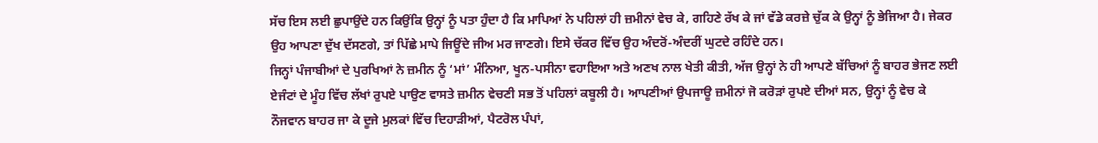ਸੱਚ ਇਸ ਲਈ ਛੁਪਾਉਂਦੇ ਹਨ ਕਿਉਂਕਿ ਉਨ੍ਹਾਂ ਨੂੰ ਪਤਾ ਹੁੰਦਾ ਹੈ ਕਿ ਮਾਪਿਆਂ ਨੇ ਪਹਿਲਾਂ ਹੀ ਜ਼ਮੀਨਾਂ ਵੇਚ ਕੇ, ਗਹਿਣੇ ਰੱਖ ਕੇ ਜਾਂ ਵੱਡੇ ਕਰਜ਼ੇ ਚੁੱਕ ਕੇ ਉਨ੍ਹਾਂ ਨੂੰ ਭੇਜਿਆ ਹੈ। ਜੇਕਰ ਉਹ ਆਪਣਾ ਦੁੱਖ ਦੱਸਣਗੇ, ਤਾਂ ਪਿੱਛੇ ਮਾਪੇ ਜਿਊਂਦੇ ਜੀਅ ਮਰ ਜਾਣਗੇ। ਇਸੇ ਚੱਕਰ ਵਿੱਚ ਉਹ ਅੰਦਰੋਂ-ਅੰਦਰੀਂ ਘੁਟਦੇ ਰਹਿੰਦੇ ਹਨ।
ਜਿਨ੍ਹਾਂ ਪੰਜਾਬੀਆਂ ਦੇ ਪੁਰਖਿਆਂ ਨੇ ਜ਼ਮੀਨ ਨੂੰ ‘ਮਾਂ’ ਮੰਨਿਆ, ਖੂਨ-ਪਸੀਨਾ ਵਹਾਇਆ ਅਤੇ ਅਣਖ ਨਾਲ ਖੇਤੀ ਕੀਤੀ, ਅੱਜ ਉਨ੍ਹਾਂ ਨੇ ਹੀ ਆਪਣੇ ਬੱਚਿਆਂ ਨੂੰ ਬਾਹਰ ਭੇਜਣ ਲਈ ਏਜੰਟਾਂ ਦੇ ਮੂੰਹ ਵਿੱਚ ਲੱਖਾਂ ਰੁਪਏ ਪਾਉਣ ਵਾਸਤੇ ਜ਼ਮੀਨ ਵੇਚਣੀ ਸਭ ਤੋਂ ਪਹਿਲਾਂ ਕਬੂਲੀ ਹੈ। ਆਪਣੀਆਂ ਉਪਜਾਊ ਜ਼ਮੀਨਾਂ ਜੋ ਕਰੋੜਾਂ ਰੁਪਏ ਦੀਆਂ ਸਨ, ਉਨ੍ਹਾਂ ਨੂੰ ਵੇਚ ਕੇ ਨੌਜਵਾਨ ਬਾਹਰ ਜਾ ਕੇ ਦੂਜੇ ਮੁਲਕਾਂ ਵਿੱਚ ਦਿਹਾੜੀਆਂ, ਪੈਟਰੋਲ ਪੰਪਾਂ,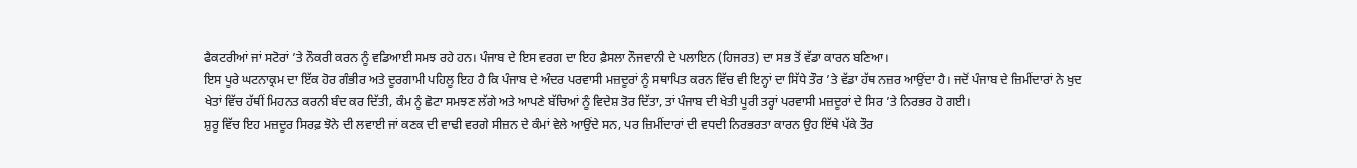ਫੈਕਟਰੀਆਂ ਜਾਂ ਸਟੋਰਾਂ ’ਤੇ ਨੌਕਰੀ ਕਰਨ ਨੂੰ ਵਡਿਆਈ ਸਮਝ ਰਹੇ ਹਨ। ਪੰਜਾਬ ਦੇ ਇਸ ਵਰਗ ਦਾ ਇਹ ਫ਼ੈਸਲਾ ਨੌਜਵਾਨੀ ਦੇ ਪਲਾਇਨ (ਹਿਜਰਤ) ਦਾ ਸਭ ਤੋਂ ਵੱਡਾ ਕਾਰਨ ਬਣਿਆ।
ਇਸ ਪੂਰੇ ਘਟਨਾਕ੍ਰਮ ਦਾ ਇੱਕ ਹੋਰ ਗੰਭੀਰ ਅਤੇ ਦੂਰਗਾਮੀ ਪਹਿਲੂ ਇਹ ਹੈ ਕਿ ਪੰਜਾਬ ਦੇ ਅੰਦਰ ਪਰਵਾਸੀ ਮਜ਼ਦੂਰਾਂ ਨੂੰ ਸਥਾਪਿਤ ਕਰਨ ਵਿੱਚ ਵੀ ਇਨ੍ਹਾਂ ਦਾ ਸਿੱਧੇ ਤੌਰ ’ਤੇ ਵੱਡਾ ਹੱਥ ਨਜ਼ਰ ਆਉਂਦਾ ਹੈ। ਜਦੋਂ ਪੰਜਾਬ ਦੇ ਜ਼ਿਮੀਂਦਾਰਾਂ ਨੇ ਖੁਦ ਖੇਤਾਂ ਵਿੱਚ ਹੱਥੀਂ ਮਿਹਨਤ ਕਰਨੀ ਬੰਦ ਕਰ ਦਿੱਤੀ, ਕੰਮ ਨੂੰ ਛੋਟਾ ਸਮਝਣ ਲੱਗੇ ਅਤੇ ਆਪਣੇ ਬੱਚਿਆਂ ਨੂੰ ਵਿਦੇਸ਼ ਤੋਰ ਦਿੱਤਾ, ਤਾਂ ਪੰਜਾਬ ਦੀ ਖੇਤੀ ਪੂਰੀ ਤਰ੍ਹਾਂ ਪਰਵਾਸੀ ਮਜ਼ਦੂਰਾਂ ਦੇ ਸਿਰ ’ਤੇ ਨਿਰਭਰ ਹੋ ਗਈ।
ਸ਼ੁਰੂ ਵਿੱਚ ਇਹ ਮਜ਼ਦੂਰ ਸਿਰਫ਼ ਝੋਨੇ ਦੀ ਲਵਾਈ ਜਾਂ ਕਣਕ ਦੀ ਵਾਢੀ ਵਰਗੇ ਸੀਜ਼ਨ ਦੇ ਕੰਮਾਂ ਵੇਲੇ ਆਉਂਦੇ ਸਨ, ਪਰ ਜ਼ਿਮੀਂਦਾਰਾਂ ਦੀ ਵਧਦੀ ਨਿਰਭਰਤਾ ਕਾਰਨ ਉਹ ਇੱਥੇ ਪੱਕੇ ਤੌਰ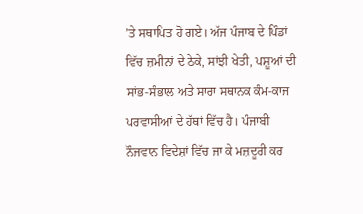’ਤੇ ਸਥਾਪਿਤ ਹੋ ਗਏ। ਅੱਜ ਪੰਜਾਬ ਦੇ ਪਿੰਡਾਂ ਵਿੱਚ ਜ਼ਮੀਨਾਂ ਦੇ ਠੇਕੇ, ਸਾਂਝੀ ਖੇਤੀ, ਪਸ਼ੂਆਂ ਦੀ ਸਾਂਭ-ਸੰਭਾਲ ਅਤੇ ਸਾਰਾ ਸਥਾਨਕ ਕੰਮ-ਕਾਜ ਪਰਵਾਸੀਆਂ ਦੇ ਹੱਥਾਂ ਵਿੱਚ ਹੈ। ਪੰਜਾਬੀ ਨੌਜਵਾਨ ਵਿਦੇਸ਼ਾਂ ਵਿੱਚ ਜਾ ਕੇ ਮਜ਼ਦੂਰੀ ਕਰ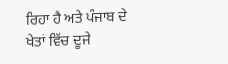ਰਿਹਾ ਹੈ ਅਤੇ ਪੰਜਾਬ ਦੇ ਖੇਤਾਂ ਵਿੱਚ ਦੂਜੇ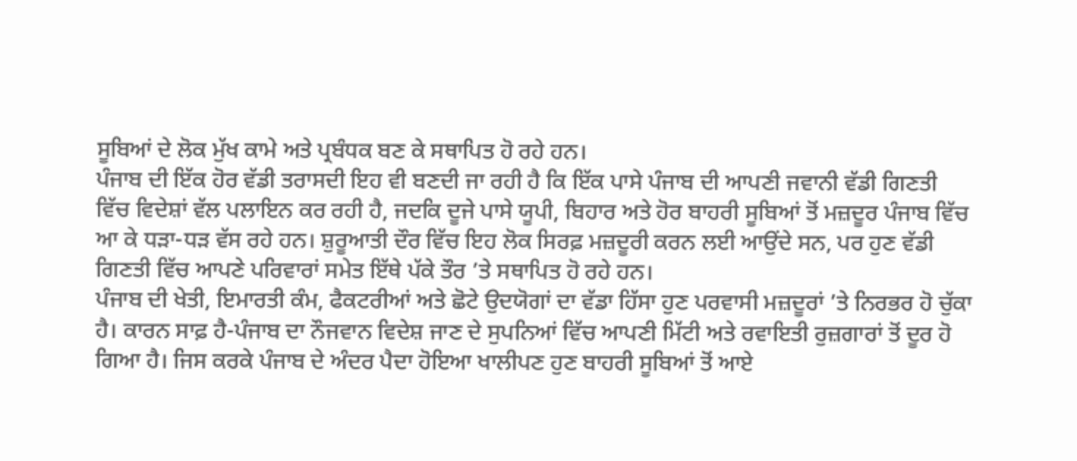ਸੂਬਿਆਂ ਦੇ ਲੋਕ ਮੁੱਖ ਕਾਮੇ ਅਤੇ ਪ੍ਰਬੰਧਕ ਬਣ ਕੇ ਸਥਾਪਿਤ ਹੋ ਰਹੇ ਹਨ।
ਪੰਜਾਬ ਦੀ ਇੱਕ ਹੋਰ ਵੱਡੀ ਤਰਾਸਦੀ ਇਹ ਵੀ ਬਣਦੀ ਜਾ ਰਹੀ ਹੈ ਕਿ ਇੱਕ ਪਾਸੇ ਪੰਜਾਬ ਦੀ ਆਪਣੀ ਜਵਾਨੀ ਵੱਡੀ ਗਿਣਤੀ ਵਿੱਚ ਵਿਦੇਸ਼ਾਂ ਵੱਲ ਪਲਾਇਨ ਕਰ ਰਹੀ ਹੈ, ਜਦਕਿ ਦੂਜੇ ਪਾਸੇ ਯੂਪੀ, ਬਿਹਾਰ ਅਤੇ ਹੋਰ ਬਾਹਰੀ ਸੂਬਿਆਂ ਤੋਂ ਮਜ਼ਦੂਰ ਪੰਜਾਬ ਵਿੱਚ ਆ ਕੇ ਧੜਾ-ਧੜ ਵੱਸ ਰਹੇ ਹਨ। ਸ਼ੁਰੂਆਤੀ ਦੌਰ ਵਿੱਚ ਇਹ ਲੋਕ ਸਿਰਫ਼ ਮਜ਼ਦੂਰੀ ਕਰਨ ਲਈ ਆਉਂਦੇ ਸਨ, ਪਰ ਹੁਣ ਵੱਡੀ ਗਿਣਤੀ ਵਿੱਚ ਆਪਣੇ ਪਰਿਵਾਰਾਂ ਸਮੇਤ ਇੱਥੇ ਪੱਕੇ ਤੌਰ ’ਤੇ ਸਥਾਪਿਤ ਹੋ ਰਹੇ ਹਨ।
ਪੰਜਾਬ ਦੀ ਖੇਤੀ, ਇਮਾਰਤੀ ਕੰਮ, ਫੈਕਟਰੀਆਂ ਅਤੇ ਛੋਟੇ ਉਦਯੋਗਾਂ ਦਾ ਵੱਡਾ ਹਿੱਸਾ ਹੁਣ ਪਰਵਾਸੀ ਮਜ਼ਦੂਰਾਂ ’ਤੇ ਨਿਰਭਰ ਹੋ ਚੁੱਕਾ ਹੈ। ਕਾਰਨ ਸਾਫ਼ ਹੈ-ਪੰਜਾਬ ਦਾ ਨੌਜਵਾਨ ਵਿਦੇਸ਼ ਜਾਣ ਦੇ ਸੁਪਨਿਆਂ ਵਿੱਚ ਆਪਣੀ ਮਿੱਟੀ ਅਤੇ ਰਵਾਇਤੀ ਰੁਜ਼ਗਾਰਾਂ ਤੋਂ ਦੂਰ ਹੋ ਗਿਆ ਹੈ। ਜਿਸ ਕਰਕੇ ਪੰਜਾਬ ਦੇ ਅੰਦਰ ਪੈਦਾ ਹੋਇਆ ਖਾਲੀਪਣ ਹੁਣ ਬਾਹਰੀ ਸੂਬਿਆਂ ਤੋਂ ਆਏ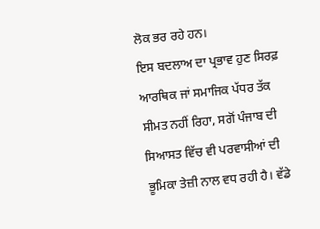ਲੋਕ ਭਰ ਰਹੇ ਹਨ।
ਇਸ ਬਦਲਾਅ ਦਾ ਪ੍ਰਭਾਵ ਹੁਣ ਸਿਰਫ਼ ਆਰਥਿਕ ਜਾਂ ਸਮਾਜਿਕ ਪੱਧਰ ਤੱਕ ਸੀਮਤ ਨਹੀਂ ਰਿਹਾ, ਸਗੋਂ ਪੰਜਾਬ ਦੀ ਸਿਆਸਤ ਵਿੱਚ ਵੀ ਪਰਵਾਸੀਆਂ ਦੀ ਭੂਮਿਕਾ ਤੇਜ਼ੀ ਨਾਲ ਵਧ ਰਹੀ ਹੈ। ਵੱਡੇ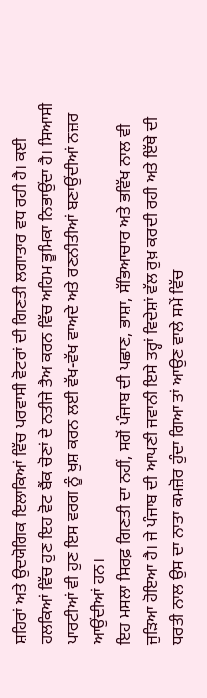ਸ਼ਹਿਰਾਂ ਅਤੇ ਉਦਯੋਗਿਕ ਇਲਾਕਿਆਂ ਵਿੱਚ ਪਰਵਾਸੀ ਵੋਟਰਾਂ ਦੀ ਗਿਣਤੀ ਲਗਾਤਾਰ ਵਧ ਰਹੀ ਹੈ। ਕਈ ਹਲਕਿਆਂ ਵਿੱਚ ਹੁਣ ਇਹ ਵੋਟ ਬੈਂਕ ਚੋਣਾਂ ਦੇ ਨਤੀਜੇ ਤੈਅ ਕਰਨ ਵਿੱਚ ਅਹਿਮ ਭੂਮਿਕਾ ਨਿਭਾਉਂਦਾ ਹੈ। ਸਿਆਸੀ ਪਾਰਟੀਆਂ ਵੀ ਹੁਣ ਇਸ ਵਰਗ ਨੂੰ ਖੁਸ਼ ਕਰਨ ਲਈ ਵੱਖ-ਵੱਖ ਵਾਅਦੇ ਅਤੇ ਰਣਨੀਤੀਆਂ ਬਣਾਉਂਦੀਆਂ ਨਜ਼ਰ ਆਉਂਦੀਆਂ ਹਨ।
ਇਹ ਮਸਲਾ ਸਿਰਫ਼ ਗਿਣਤੀ ਦਾ ਨਹੀਂ, ਸਗੋਂ ਪੰਜਾਬ ਦੀ ਪਛਾਣ, ਭਾਸ਼ਾ, ਸੱਭਿਆਚਾਰ ਅਤੇ ਭਵਿੱਖ ਨਾਲ ਵੀ ਜੁੜਿਆ ਹੋਇਆ ਹੈ। ਜੇ ਪੰਜਾਬ ਦੀ ਆਪਣੀ ਜਵਾਨੀ ਇਸੇ ਤਰ੍ਹਾਂ ਵਿਦੇਸ਼ਾਂ ਵੱਲ ਰੁਖ਼ ਕਰਦੀ ਰਹੀ ਅਤੇ ਇੱਥੇ ਦੀ ਧਰਤੀ ਨਾਲ ਉਸ ਦਾ ਨਾਤਾ ਕਮਜ਼ੋਰ ਹੁੰਦਾ ਗਿਆ ਤਾਂ ਆਉਣ ਵਾਲੇ ਸਮੇਂ ਵਿੱਚ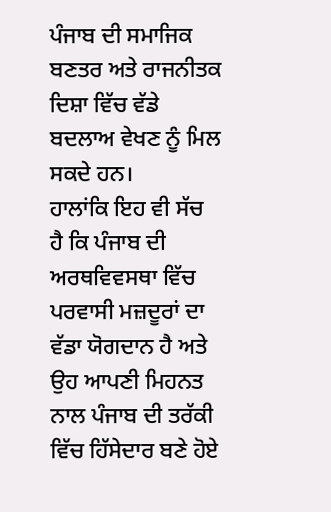ਪੰਜਾਬ ਦੀ ਸਮਾਜਿਕ ਬਣਤਰ ਅਤੇ ਰਾਜਨੀਤਕ ਦਿਸ਼ਾ ਵਿੱਚ ਵੱਡੇ ਬਦਲਾਅ ਵੇਖਣ ਨੂੰ ਮਿਲ ਸਕਦੇ ਹਨ।
ਹਾਲਾਂਕਿ ਇਹ ਵੀ ਸੱਚ ਹੈ ਕਿ ਪੰਜਾਬ ਦੀ ਅਰਥਵਿਵਸਥਾ ਵਿੱਚ ਪਰਵਾਸੀ ਮਜ਼ਦੂਰਾਂ ਦਾ ਵੱਡਾ ਯੋਗਦਾਨ ਹੈ ਅਤੇ ਉਹ ਆਪਣੀ ਮਿਹਨਤ ਨਾਲ ਪੰਜਾਬ ਦੀ ਤਰੱਕੀ ਵਿੱਚ ਹਿੱਸੇਦਾਰ ਬਣੇ ਹੋਏ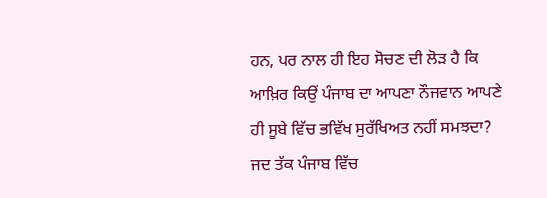ਹਨ, ਪਰ ਨਾਲ ਹੀ ਇਹ ਸੋਚਣ ਦੀ ਲੋੜ ਹੈ ਕਿ ਆਖ਼ਿਰ ਕਿਉਂ ਪੰਜਾਬ ਦਾ ਆਪਣਾ ਨੌਜਵਾਨ ਆਪਣੇ ਹੀ ਸੂਬੇ ਵਿੱਚ ਭਵਿੱਖ ਸੁਰੱਖਿਅਤ ਨਹੀਂ ਸਮਝਦਾ? ਜਦ ਤੱਕ ਪੰਜਾਬ ਵਿੱਚ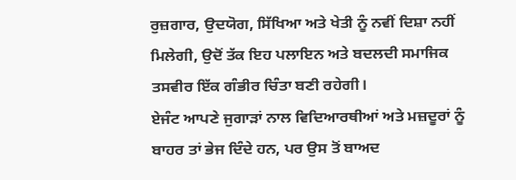ਰੁਜ਼ਗਾਰ, ਉਦਯੋਗ, ਸਿੱਖਿਆ ਅਤੇ ਖੇਤੀ ਨੂੰ ਨਵੀਂ ਦਿਸ਼ਾ ਨਹੀਂ ਮਿਲੇਗੀ, ਉਦੋਂ ਤੱਕ ਇਹ ਪਲਾਇਨ ਅਤੇ ਬਦਲਦੀ ਸਮਾਜਿਕ ਤਸਵੀਰ ਇੱਕ ਗੰਭੀਰ ਚਿੰਤਾ ਬਣੀ ਰਹੇਗੀ।
ਏਜੰਟ ਆਪਣੇ ਜੁਗਾੜਾਂ ਨਾਲ ਵਿਦਿਆਰਥੀਆਂ ਅਤੇ ਮਜ਼ਦੂਰਾਂ ਨੂੰ ਬਾਹਰ ਤਾਂ ਭੇਜ ਦਿੰਦੇ ਹਨ, ਪਰ ਉਸ ਤੋਂ ਬਾਅਦ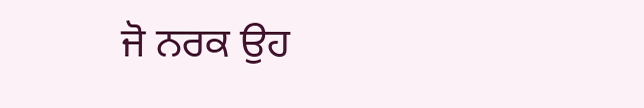ਜੋ ਨਰਕ ਉਹ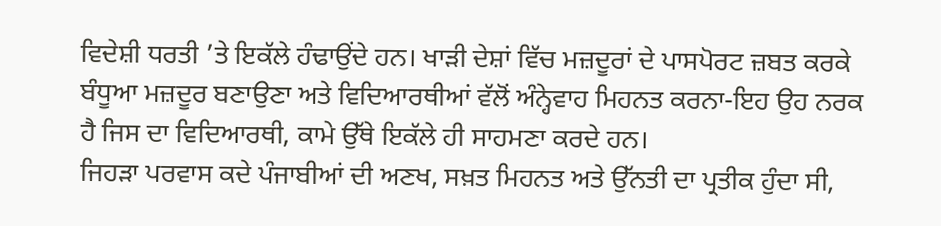ਵਿਦੇਸ਼ੀ ਧਰਤੀ ’ਤੇ ਇਕੱਲੇ ਹੰਢਾਉਂਦੇ ਹਨ। ਖਾੜੀ ਦੇਸ਼ਾਂ ਵਿੱਚ ਮਜ਼ਦੂਰਾਂ ਦੇ ਪਾਸਪੋਰਟ ਜ਼ਬਤ ਕਰਕੇ ਬੰਧੂਆ ਮਜ਼ਦੂਰ ਬਣਾਉਣਾ ਅਤੇ ਵਿਦਿਆਰਥੀਆਂ ਵੱਲੋਂ ਅੰਨ੍ਹੇਵਾਹ ਮਿਹਨਤ ਕਰਨਾ-ਇਹ ਉਹ ਨਰਕ ਹੈ ਜਿਸ ਦਾ ਵਿਦਿਆਰਥੀ, ਕਾਮੇ ਉੱਥੇ ਇਕੱਲੇ ਹੀ ਸਾਹਮਣਾ ਕਰਦੇ ਹਨ।
ਜਿਹੜਾ ਪਰਵਾਸ ਕਦੇ ਪੰਜਾਬੀਆਂ ਦੀ ਅਣਖ, ਸਖ਼ਤ ਮਿਹਨਤ ਅਤੇ ਉੱਨਤੀ ਦਾ ਪ੍ਰਤੀਕ ਹੁੰਦਾ ਸੀ,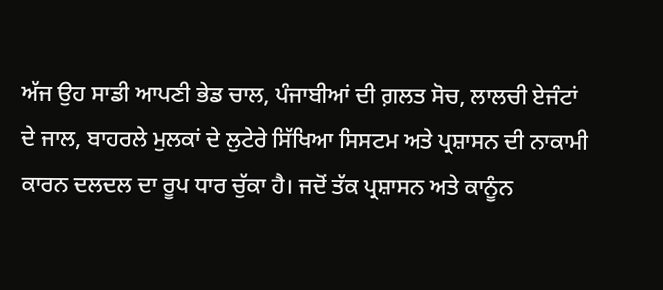ਅੱਜ ਉਹ ਸਾਡੀ ਆਪਣੀ ਭੇਡ ਚਾਲ, ਪੰਜਾਬੀਆਂ ਦੀ ਗ਼ਲਤ ਸੋਚ, ਲਾਲਚੀ ਏਜੰਟਾਂ ਦੇ ਜਾਲ, ਬਾਹਰਲੇ ਮੁਲਕਾਂ ਦੇ ਲੁਟੇਰੇ ਸਿੱਖਿਆ ਸਿਸਟਮ ਅਤੇ ਪ੍ਰਸ਼ਾਸਨ ਦੀ ਨਾਕਾਮੀ ਕਾਰਨ ਦਲਦਲ ਦਾ ਰੂਪ ਧਾਰ ਚੁੱਕਾ ਹੈ। ਜਦੋਂ ਤੱਕ ਪ੍ਰਸ਼ਾਸਨ ਅਤੇ ਕਾਨੂੰਨ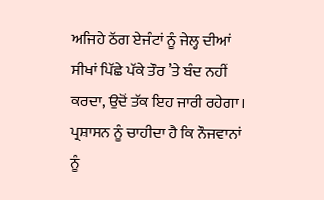ਅਜਿਹੇ ਠੱਗ ਏਜੰਟਾਂ ਨੂੰ ਜੇਲ੍ਹ ਦੀਆਂ ਸੀਖਾਂ ਪਿੱਛੇ ਪੱਕੇ ਤੌਰ ’ਤੇ ਬੰਦ ਨਹੀਂ ਕਰਦਾ, ਉਦੋਂ ਤੱਕ ਇਹ ਜਾਰੀ ਰਹੇਗਾ। ਪ੍ਰਸ਼ਾਸਨ ਨੂੰ ਚਾਹੀਦਾ ਹੈ ਕਿ ਨੌਜਵਾਨਾਂ ਨੂੰ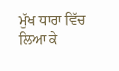ਮੁੱਖ ਧਾਰਾ ਵਿੱਚ ਲਿਆ ਕੇ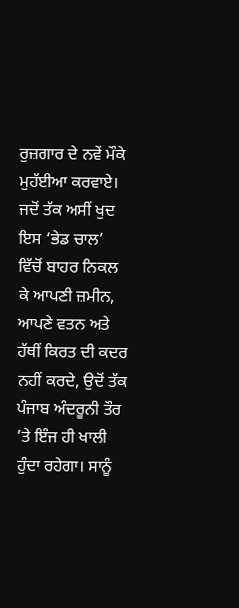ਰੁਜ਼ਗਾਰ ਦੇ ਨਵੇਂ ਮੌਕੇ ਮੁਹੱਈਆ ਕਰਵਾਏ। ਜਦੋਂ ਤੱਕ ਅਸੀਂ ਖੁਦ ਇਸ ‘ਭੇਡ ਚਾਲ’ ਵਿੱਚੋਂ ਬਾਹਰ ਨਿਕਲ ਕੇ ਆਪਣੀ ਜ਼ਮੀਨ, ਆਪਣੇ ਵਤਨ ਅਤੇ ਹੱਥੀਂ ਕਿਰਤ ਦੀ ਕਦਰ ਨਹੀਂ ਕਰਦੇ, ਉਦੋਂ ਤੱਕ ਪੰਜਾਬ ਅੰਦਰੂਨੀ ਤੌਰ ’ਤੇ ਇੰਜ ਹੀ ਖਾਲੀ ਹੁੰਦਾ ਰਹੇਗਾ। ਸਾਨੂੰ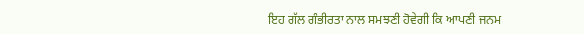ਇਹ ਗੱਲ ਗੰਭੀਰਤਾ ਨਾਲ ਸਮਝਣੀ ਹੋਵੇਗੀ ਕਿ ਆਪਣੀ ਜਨਮ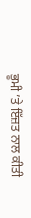ਭੂਮੀ ’ਤੇ ਇੱਜ਼ਤ ਨਾਲ ਕੀਤੀ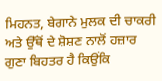ਮਿਹਨਤ, ਬੇਗਾਨੇ ਮੁਲਕ ਦੀ ਚਾਕਰੀ ਅਤੇ ਉੱਥੋਂ ਦੇ ਸ਼ੋਸ਼ਣ ਨਾਲੋਂ ਹਜ਼ਾਰ ਗੁਣਾ ਬਿਹਤਰ ਹੈ ਕਿਉਂਕਿ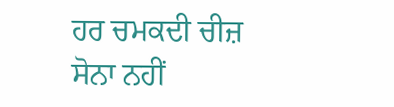ਹਰ ਚਮਕਦੀ ਚੀਜ਼ ਸੋਨਾ ਨਹੀਂ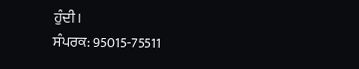ਹੁੰਦੀ।
ਸੰਪਰਕ: 95015-75511